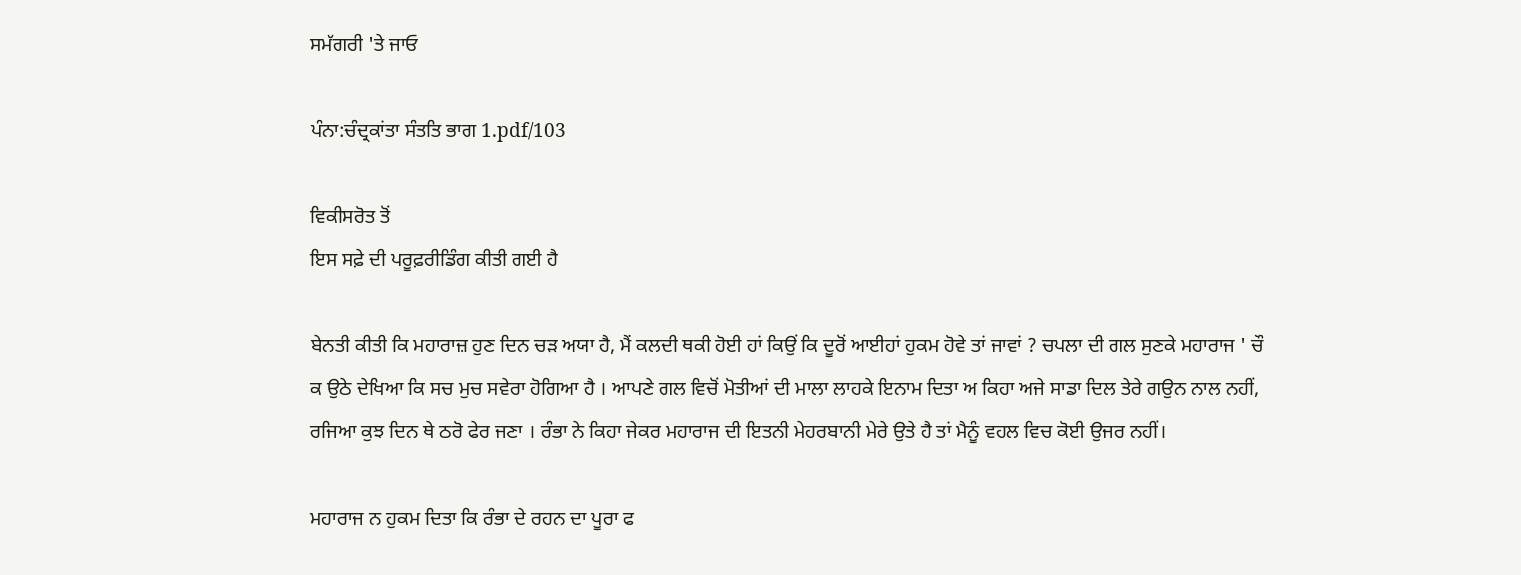ਸਮੱਗਰੀ 'ਤੇ ਜਾਓ

ਪੰਨਾ:ਚੰਦ੍ਰਕਾਂਤਾ ਸੰਤਤਿ ਭਾਗ 1.pdf/103

ਵਿਕੀਸਰੋਤ ਤੋਂ
ਇਸ ਸਫ਼ੇ ਦੀ ਪਰੂਫ਼ਰੀਡਿੰਗ ਕੀਤੀ ਗਈ ਹੈ

ਬੇਨਤੀ ਕੀਤੀ ਕਿ ਮਹਾਰਾਜ਼ ਹੁਣ ਦਿਨ ਚੜ ਅਯਾ ਹੈ, ਮੈਂ ਕਲਦੀ ਥਕੀ ਹੋਈ ਹਾਂ ਕਿਉਂ ਕਿ ਦੂਰੋਂ ਆਈਹਾਂ ਹੁਕਮ ਹੋਵੇ ਤਾਂ ਜਾਵਾਂ ? ਚਪਲਾ ਦੀ ਗਲ ਸੁਣਕੇ ਮਹਾਰਾਜ ' ਚੌ ਕ ਉਠੇ ਦੇਖਿਆ ਕਿ ਸਚ ਮੁਚ ਸਵੇਰਾ ਹੋਗਿਆ ਹੈ । ਆਪਣੇ ਗਲ ਵਿਚੋਂ ਮੋਤੀਆਂ ਦੀ ਮਾਲਾ ਲਾਹਕੇ ਇਨਾਮ ਦਿਤਾ ਅ ਕਿਹਾ ਅਜੇ ਸਾਡਾ ਦਿਲ ਤੇਰੇ ਗਉਨ ਨਾਲ ਨਹੀਂ, ਰਜਿਆ ਕੁਝ ਦਿਨ ਥੇ ਠਰੋ ਫੇਰ ਜਣਾ । ਰੰਭਾ ਨੇ ਕਿਹਾ ਜੇਕਰ ਮਹਾਰਾਜ ਦੀ ਇਤਨੀ ਮੇਹਰਬਾਨੀ ਮੇਰੇ ਉਤੇ ਹੈ ਤਾਂ ਮੈਨੂੰ ਵਹਲ ਵਿਚ ਕੋਈ ਉਜਰ ਨਹੀਂ।

ਮਹਾਰਾਜ ਨ ਹੁਕਮ ਦਿਤਾ ਕਿ ਰੰਭਾ ਦੇ ਰਹਨ ਦਾ ਪੂਰਾ ਫ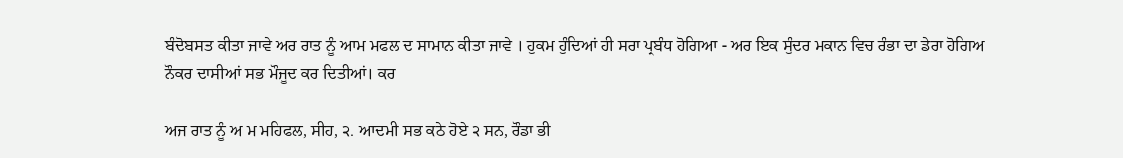ਬੰਦੋਬਸਤ ਕੀਤਾ ਜਾਵੇ ਅਰ ਰਾਤ ਨੂੰ ਆਮ ਮਫਲ ਦ ਸਾਮਾਨ ਕੀਤਾ ਜਾਵੇ । ਹੁਕਮ ਹੁੰਦਿਆਂ ਹੀ ਸਰਾ ਪ੍ਰਬੰਧ ਹੋਗਿਆ - ਅਰ ਇਕ ਸੁੰਦਰ ਮਕਾਨ ਵਿਚ ਰੰਭਾ ਦਾ ਡੇਰਾ ਹੋਗਿਅ ਨੌਕਰ ਦਾਸੀਆਂ ਸਭ ਮੌਜੂਦ ਕਰ ਦਿਤੀਆਂ। ਕਰ

ਅਜ ਰਾਤ ਨੂੰ ਅ ਮ ਮਹਿਫਲ, ਸੀਹ, ੨. ਆਦਮੀ ਸਭ ਕਠੇ ਹੋਏ ੨ ਸਨ, ਰੌਡਾ ਭੀ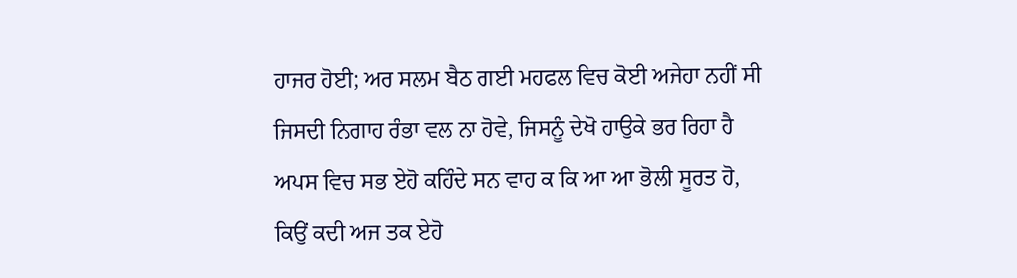ਹਾਜਰ ਹੋਈ; ਅਰ ਸਲਮ ਬੈਠ ਗਈ ਮਹਫਲ ਵਿਚ ਕੋਈ ਅਜੇਹਾ ਨਹੀਂ ਸੀ ਜਿਸਦੀ ਨਿਗਾਹ ਰੰਭਾ ਵਲ ਨਾ ਹੋਵੇ, ਜਿਸਨੂੰ ਦੇਖੋ ਹਾਉਕੇ ਭਰ ਰਿਹਾ ਹੈ ਅਪਸ ਵਿਚ ਸਭ ਏਹੋ ਕਹਿੰਦੇ ਸਨ ਵਾਹ ਕ ਕਿ ਆ ਆ ਭੋਲੀ ਸੂਰਤ ਹੋ, ਕਿਉਂ ਕਦੀ ਅਜ ਤਕ ਏਹੋ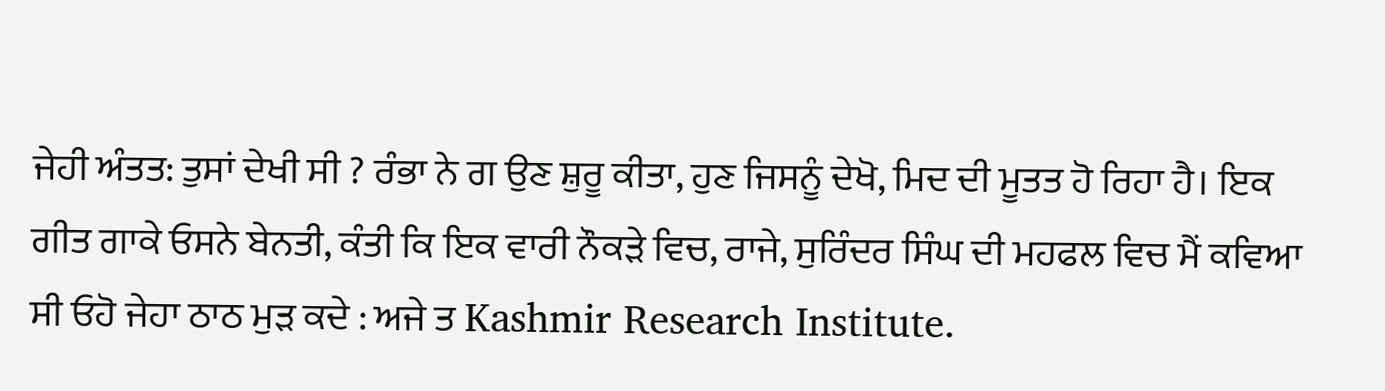ਜੇਹੀ ਅੰਤਤ: ਤੁਸਾਂ ਦੇਖੀ ਸੀ ? ਰੰਭਾ ਨੇ ਗ ਉਣ ਸ਼ੁਰੂ ਕੀਤਾ, ਹੁਣ ਜਿਸਨੂੰ ਦੇਖੋ, ਮਿਦ ਦੀ ਮੂਤਤ ਹੋ ਰਿਹਾ ਹੈ। ਇਕ ਗੀਤ ਗਾਕੇ ਓਸਨੇ ਬੇਨਤੀ, ਕੰਤੀ ਕਿ ਇਕ ਵਾਰੀ ਨੌਕੜੇ ਵਿਚ, ਰਾਜੇ, ਸੁਰਿੰਦਰ ਸਿੰਘ ਦੀ ਮਹਫਲ ਵਿਚ ਮੈਂ ਕਵਿਆ ਸੀ ਓਹੋ ਜੇਹਾ ਠਾਠ ਮੁੜ ਕਦੇ : ਅਜੇ ਤ Kashmir Research Institute.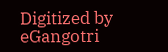Digitized by eGangotri